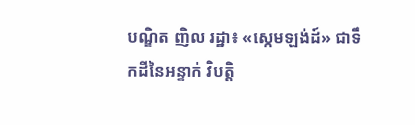បណ្ឌិត ញិល រដ្ឋា៖ «ស្កេមឡង់ដ៍» ជាទឹកដីនៃអន្ទាក់ វិបត្តិ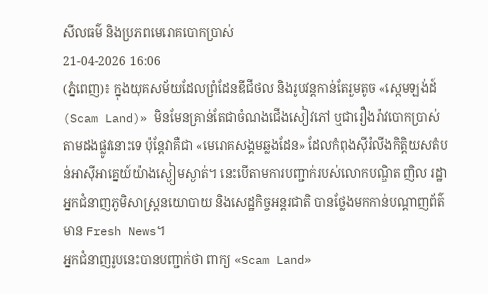សីលធម៌ និងប្រភពមេរោគបោកប្រាស់
21-04-2026 16:06
(ភ្នំពេញ)៖ ក្នុងយុគសម័យដែលព្រំដែនឌីជីថល និងរូបវន្តកាន់តែរួមតូច «ស្កេមឡង់ដ៍ (Scam Land)» មិនមែនគ្រាន់តែជាចំណងជើងសៀវភៅ ឬជារឿងរ៉ាវបោកប្រាស់តាមដងផ្លូវនោះទេ ប៉ុន្តែវាគឺជា «មេរោគសង្គមឆ្លងដែន» ដែលកំពុងស៊ីរំលីងកិត្តិយសតំបន់អាស៊ីអាគ្នេយ៍យ៉ាងស្ងៀមស្ងាត់។ នេះបើតាមការបញ្ជាក់របស់លោកបណ្ឌិត ញិល រដ្ឋា អ្នកជំនាញភូមិសាស្រ្តនយោបាយ និងសេដ្ឋកិច្ចអន្តរជាតិ បានថ្លែងមកកាន់បណ្ដាញព័ត៌មាន Fresh News។
អ្នកជំនាញរូបនេះបានបញ្ជាក់ថា ពាក្យ «Scam Land»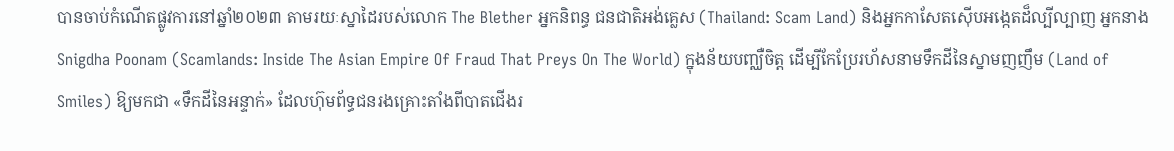បានចាប់កំណើតផ្លូវការនៅឆ្នាំ២០២៣ តាមរយៈស្នាដៃរបស់លោក The Blether អ្នកនិពន្ធ ជនជាតិអង់គ្លេស (Thailand: Scam Land) និងអ្នកកាសែតស៊ើបអង្កេតដ៏ល្បីល្បាញ អ្នកនាង Snigdha Poonam (Scamlands: Inside The Asian Empire Of Fraud That Preys On The World) ក្នុងន័យបញ្ឈឺចិត្ត ដើម្បីកែប្រែរហ័សនាមទឹកដីនៃស្នាមញញឹម (Land of Smiles) ឱ្យមកជា «ទឹកដីនៃអន្ទាក់» ដែលហ៊ុមព័ទ្ធជនរងគ្រោះតាំងពីបាតជើងរ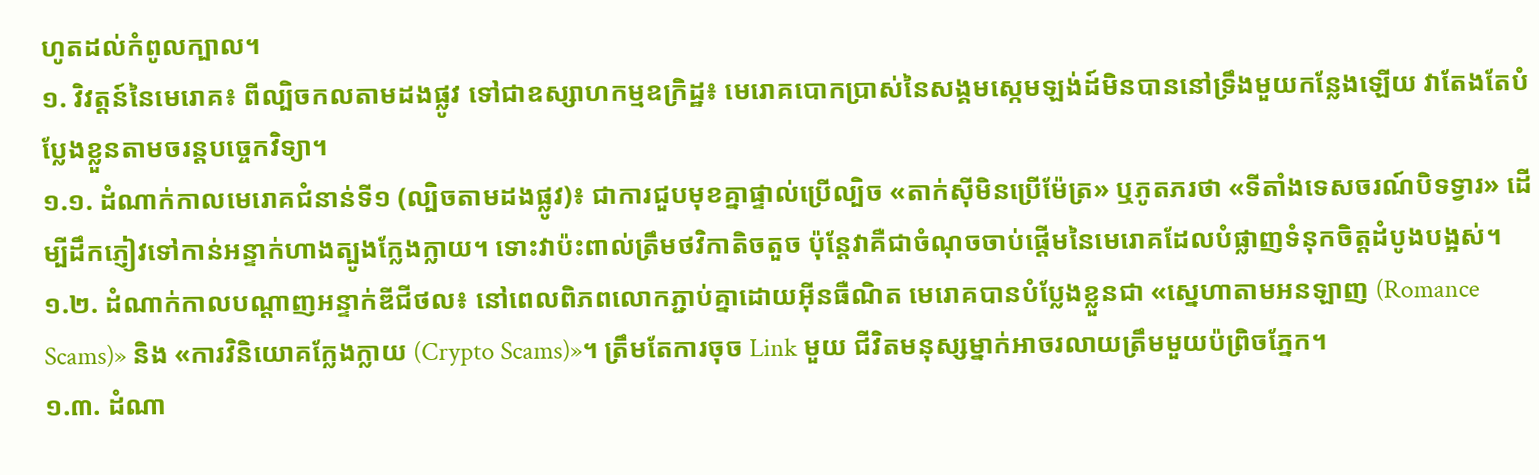ហូតដល់កំពូលក្បាល។
១. វិវត្តន៍នៃមេរោគ៖ ពីល្បិចកលតាមដងផ្លូវ ទៅជាឧស្សាហកម្មឧក្រិដ្ឋ៖ មេរោគបោកប្រាស់នៃសង្គមស្កេមឡង់ដ៍មិនបាននៅទ្រឹងមួយកន្លែងឡើយ វាតែងតែបំប្លែងខ្លួនតាមចរន្តបច្ចេកវិទ្យា។
១.១. ដំណាក់កាលមេរោគជំនាន់ទី១ (ល្បិចតាមដងផ្លូវ)៖ ជាការជួបមុខគ្នាផ្ទាល់ប្រើល្បិច «តាក់ស៊ីមិនប្រើម៉ែត្រ» ឬភូតភរថា «ទីតាំងទេសចរណ៍បិទទ្វារ» ដើម្បីដឹកភ្ញៀវទៅកាន់អន្ទាក់ហាងត្បូងក្លែងក្លាយ។ ទោះវាប៉ះពាល់ត្រឹមថវិកាតិចតួច ប៉ុន្តែវាគឺជាចំណុចចាប់ផ្តើមនៃមេរោគដែលបំផ្លាញទំនុកចិត្តដំបូងបង្អស់។
១.២. ដំណាក់កាលបណ្តាញអន្ទាក់ឌីជីថល៖ នៅពេលពិភពលោកភ្ជាប់គ្នាដោយអ៊ីនធឺណិត មេរោគបានបំប្លែងខ្លួនជា «ស្នេហាតាមអនឡាញ (Romance Scams)» និង «ការវិនិយោគក្លែងក្លាយ (Crypto Scams)»។ ត្រឹមតែការចុច Link មួយ ជីវិតមនុស្សម្នាក់អាចរលាយត្រឹមមួយប៉ព្រិចភ្នែក។
១.៣. ដំណា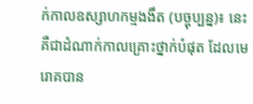ក់កាលឧស្សាហកម្មងងឹត (បច្ចុប្បន្ន)៖ នេះគឺជាដំណាក់កាលគ្រោះថ្នាក់បំផុត ដែលមេរោគបាន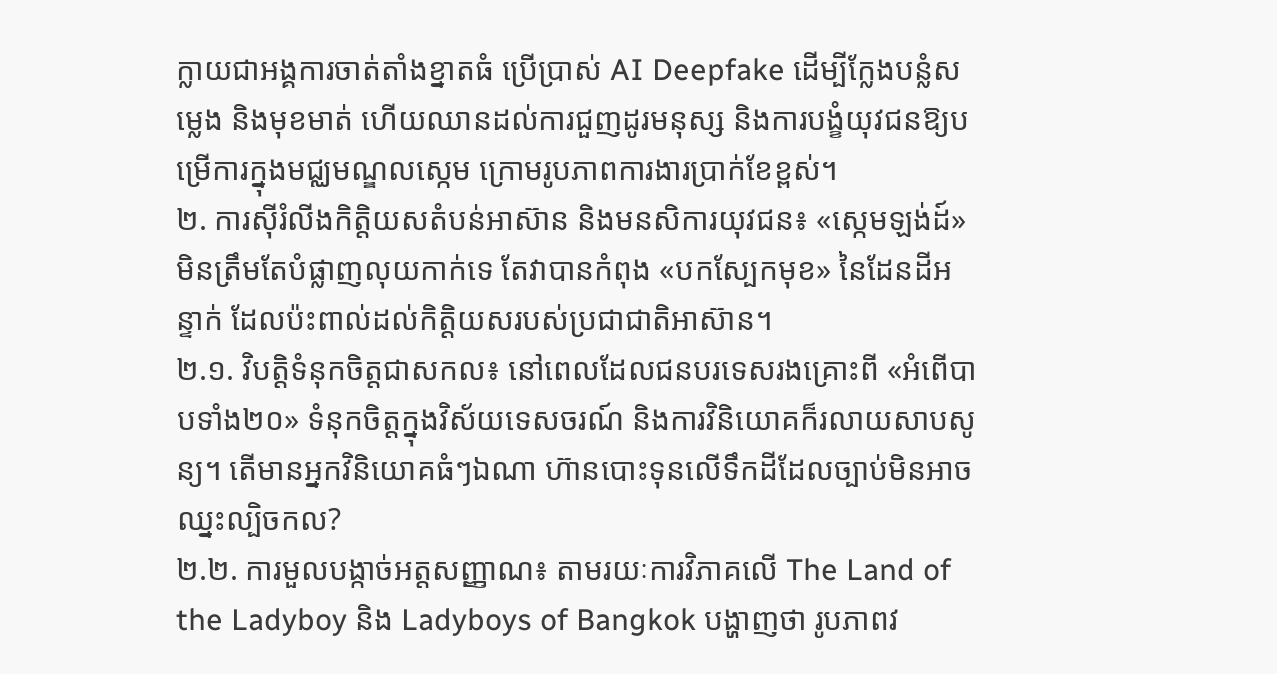ក្លាយជាអង្គការចាត់តាំងខ្នាតធំ ប្រើប្រាស់ AI Deepfake ដើម្បីក្លែងបន្លំសម្លេង និងមុខមាត់ ហើយឈានដល់ការជួញដូរមនុស្ស និងការបង្ខំយុវជនឱ្យបម្រើការក្នុងមជ្ឈមណ្ឌលស្កេម ក្រោមរូបភាពការងារប្រាក់ខែខ្ពស់។
២. ការស៊ីរំលីងកិត្តិយសតំបន់អាស៊ាន និងមនសិការយុវជន៖ «ស្កេមឡង់ដ៍» មិនត្រឹមតែបំផ្លាញលុយកាក់ទេ តែវាបានកំពុង «បកស្បែកមុខ» នៃដែនដីអន្ទាក់ ដែលប៉ះពាល់ដល់កិត្តិយសរបស់ប្រជាជាតិអាស៊ាន។
២.១. វិបត្តិទំនុកចិត្តជាសកល៖ នៅពេលដែលជនបរទេសរងគ្រោះពី «អំពើបាបទាំង២០» ទំនុកចិត្តក្នុងវិស័យទេសចរណ៍ និងការវិនិយោគក៏រលាយសាបសូន្យ។ តើមានអ្នកវិនិយោគធំៗឯណា ហ៊ានបោះទុនលើទឹកដីដែលច្បាប់មិនអាចឈ្នះល្បិចកល?
២.២. ការមួលបង្កាច់អត្តសញ្ញាណ៖ តាមរយៈការវិភាគលើ The Land of the Ladyboy និង Ladyboys of Bangkok បង្ហាញថា រូបភាពវ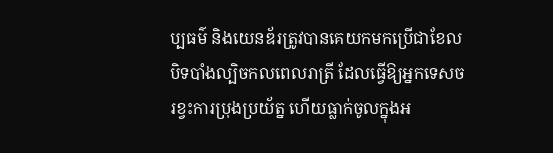ប្បធម៌ និងយេនឌ័រត្រូវបានគេយកមកប្រើជាខែលបិទបាំងល្បិចកលពេលរាត្រី ដែលធ្វើឱ្យអ្នកទេសចរខ្វះការប្រុងប្រយ័ត្ន ហើយធ្លាក់ចូលក្នុងអ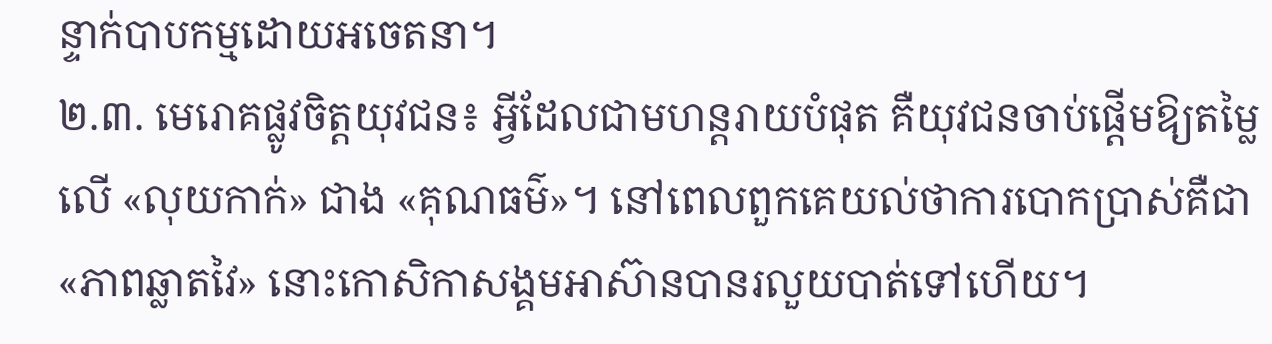ន្ទាក់បាបកម្មដោយអចេតនា។
២.៣. មេរោគផ្លូវចិត្តយុវជន៖ អ្វីដែលជាមហន្តរាយបំផុត គឺយុវជនចាប់ផ្តើមឱ្យតម្លៃលើ «លុយកាក់» ជាង «គុណធម៌»។ នៅពេលពួកគេយល់ថាការបោកប្រាស់គឺជា «ភាពឆ្លាតវៃ» នោះកោសិកាសង្គមអាស៊ានបានរលួយបាត់ទៅហើយ។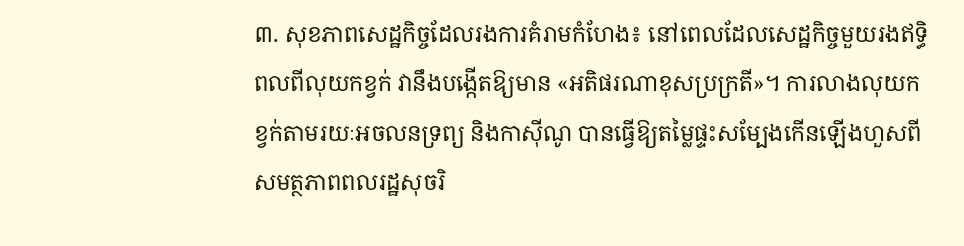៣. សុខភាពសេដ្ឋកិច្ចដែលរងការគំរាមកំហែង៖ នៅពេលដែលសេដ្ឋកិច្ចមួយរងឥទ្ធិពលពីលុយកខ្វក់ វានឹងបង្កើតឱ្យមាន «អតិផរណាខុសប្រក្រតី»។ ការលាងលុយកខ្វក់តាមរយៈអចលនទ្រព្យ និងកាស៊ីណូ បានធ្វើឱ្យតម្លៃផ្ទះសម្បែងកើនឡើងហួសពីសមត្ថភាពពលរដ្ឋសុចរិ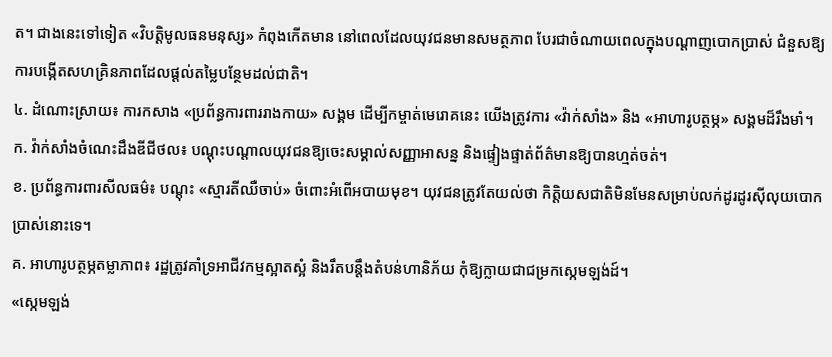ត។ ជាងនេះទៅទៀត «វិបត្តិមូលធនមនុស្ស» កំពុងកើតមាន នៅពេលដែលយុវជនមានសមត្ថភាព បែរជាចំណាយពេលក្នុងបណ្តាញបោកប្រាស់ ជំនួសឱ្យការបង្កើតសហគ្រិនភាពដែលផ្តល់តម្លៃបន្ថែមដល់ជាតិ។
៤. ដំណោះស្រាយ៖ ការកសាង «ប្រព័ន្ធការពាររាងកាយ» សង្គម ដើម្បីកម្ចាត់មេរោគនេះ យើងត្រូវការ «វ៉ាក់សាំង» និង «អាហារូបត្ថម្ភ» សង្គមដ៏រឹងមាំ។
ក. វ៉ាក់សាំងចំណេះដឹងឌីជីថល៖ បណ្តុះបណ្តាលយុវជនឱ្យចេះសម្គាល់សញ្ញាអាសន្ន និងផ្ទៀងផ្ទាត់ព័ត៌មានឱ្យបានហ្មត់ចត់។
ខ. ប្រព័ន្ធការពារសីលធម៌៖ បណ្តុះ «ស្មារតីឈឺចាប់» ចំពោះអំពើអបាយមុខ។ យុវជនត្រូវតែយល់ថា កិត្តិយសជាតិមិនមែនសម្រាប់លក់ដូរដូរស៊ីលុយបោកប្រាស់នោះទេ។
គ. អាហារូបត្ថម្ភតម្លាភាព៖ រដ្ឋត្រូវគាំទ្រអាជីវកម្មស្អាតស្អំ និងរឹតបន្តឹងតំបន់ហានិភ័យ កុំឱ្យក្លាយជាជម្រកស្កេមឡង់ដ៍។
«ស្កេមឡង់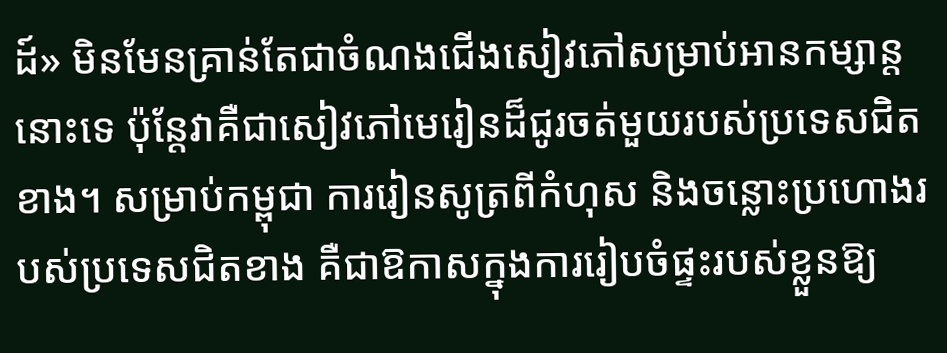ដ៍» មិនមែនគ្រាន់តែជាចំណងជើងសៀវភៅសម្រាប់អានកម្សាន្តនោះទេ ប៉ុន្តែវាគឺជាសៀវភៅមេរៀនដ៏ជូរចត់មួយរបស់ប្រទេសជិតខាង។ សម្រាប់កម្ពុជា ការរៀនសូត្រពីកំហុស និងចន្លោះប្រហោងរបស់ប្រទេសជិតខាង គឺជាឱកាសក្នុងការរៀបចំផ្ទះរបស់ខ្លួនឱ្យ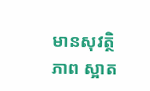មានសុវត្ថិភាព ស្អាត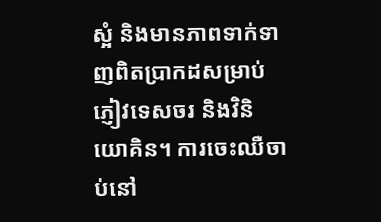ស្អំ និងមានភាពទាក់ទាញពិតប្រាកដសម្រាប់ភ្ញៀវទេសចរ និងវិនិយោគិន។ ការចេះឈឺចាប់នៅ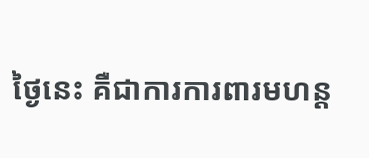ថ្ងៃនេះ គឺជាការការពារមហន្ត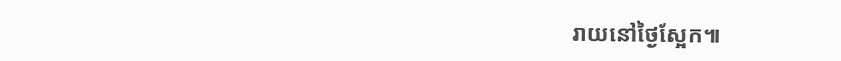រាយនៅថ្ងៃស្អែក៕